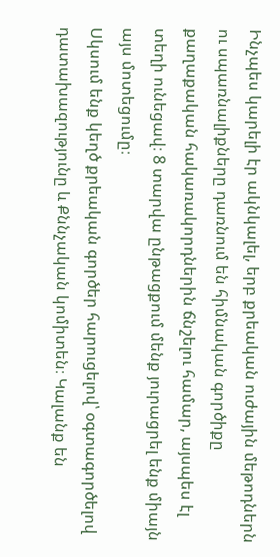Ինչպես կարելի էր ակնկալել, երբ քրեական ուժային մեթոդներն ու սպառնալիքները դառնում են հիմնական գործիքը քաղաքական հակառակորդներին ճնշելու համար, այսպես էլ տեղի ունեցավ։ 8 տարվա ընթացքում մենք յուրացրել ենք միայն այս մոտեցումը։
Սկսում ենք կեղծ քրեական գործեր հարուցելով՝ օգտագործելով դատախազությունը և Քննչական կոմիտեն։ Կալանք են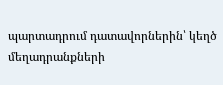պարտադրում դատավորներին՝ կեղծ մեղադրանքների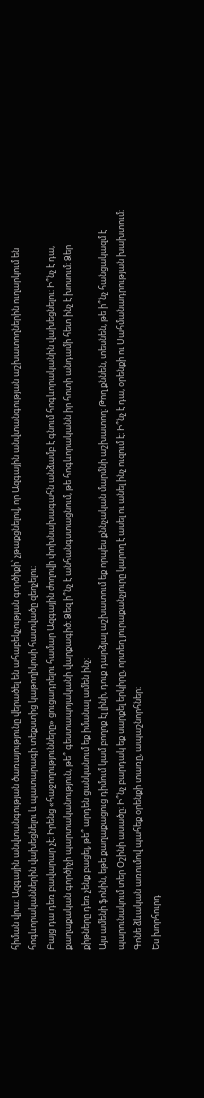հիման վրա։ Ազգային անվտանգության ծառայությունը վերածել են ահաբեկչության գործիքի՝ չթաքցնելով, որ Ազգային անվտանգության աշխատողներին ուղարկում են հոգևորականներին վախեցնելու և պատարագի տեքստից կաթողիկոսի հատվածը զեղչելու։
Բայց դա դեռ բավարար չէ։ Իրենց «հաջողությունները» ցուցադրելու համար Ազգային ժողովի փոխնախագահն անձամբ է գնում հոգևորականին վախեցնելու։ Ի՞նչ է դա, քաղաքական գործիչի պարտականություն, թե՞ գեստապոյականի վարքագիծ։ Ձեզ ի՞նչ է անհանգստացնում, թե հոգևորականն իր հոտի անդամի հետ ինչ է խոսում։ Ձեր քիթները դեռ չենք բացել, թե՞ արդեն ցանկանում եք իմանալ ամեն ինչ։
Այս ամենի ֆոնին, եթե քաղաքացուց դիմում կամ բողոք էլ լինի, դուք դարձյալ աշխատում եք որպես քննչական մարմնի աշխատող։ Թող քննեն, տեսնեն, թե ի՞նչ հանցակազմ է պարունակում տեր Օշինի ասածը։ Ի՞նչ բարդակ եք սարքել երկիրը, որտեղ յուրաքանչյուրը կարող է ասել ու անել ինչ ուզում է։ Ի՞նչ է դա, օրենքի ու Սահմանադրության խախտում։ Գոնե ձևական առումով պահեք օրենքի տառը, ապաշնորհներ։
Ես խորհուրդ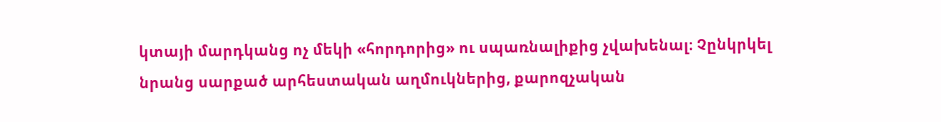կտայի մարդկանց ոչ մեկի «հորդորից» ու սպառնալիքից չվախենալ։ Չընկրկել նրանց սարքած արհեստական աղմուկներից, քարոզչական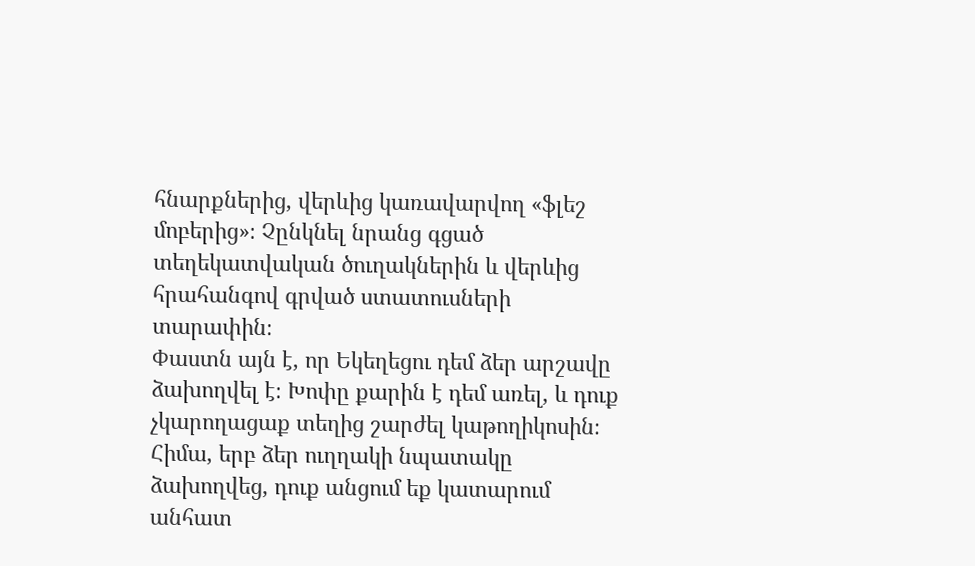հնարքներից, վերևից կառավարվող «ֆլեշ մոբերից»։ Չընկնել նրանց գցած տեղեկատվական ծուղակներին և վերևից հրահանգով գրված ստատուսների տարափին։
Փաստն այն է, որ Եկեղեցու դեմ ձեր արշավը ձախողվել է։ Խոփը քարին է դեմ առել, և դուք չկարողացաք տեղից շարժել կաթողիկոսին։ Հիմա, երբ ձեր ուղղակի նպատակը ձախողվեց, դուք անցում եք կատարում անհատ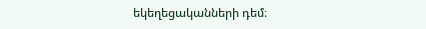եկեղեցականների դեմ։